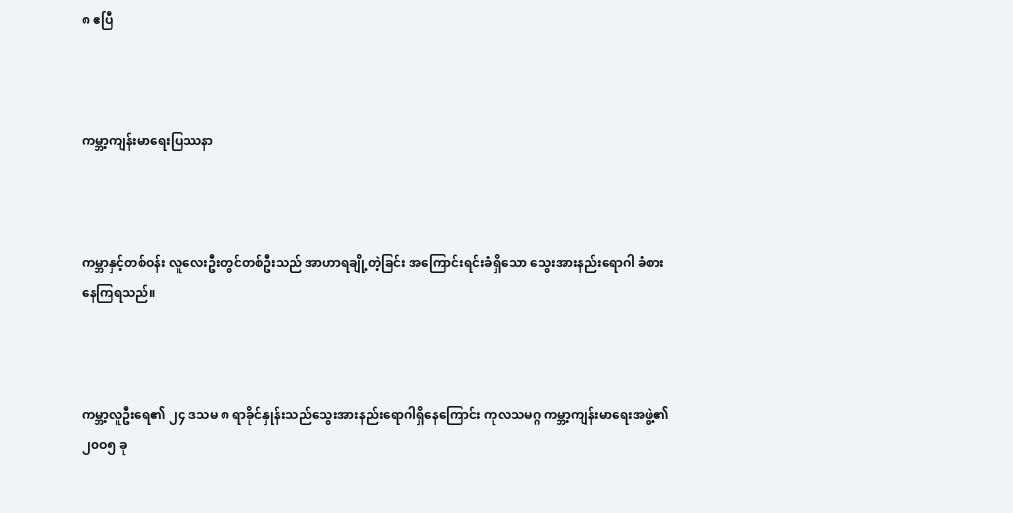၈ ဧပြီ



ကမ္ဘာ့ကျန်းမာရေးပြဿနာ



ကမ္ဘာနှင့်တစ်ဝန်း လူလေးဦးတွင်တစ်ဦးသည် အာဟာရချို့တဲ့ခြင်း အကြောင်းရင်းခံရှိသော သွေးအားနည်းရောဂါ ခံစားနေကြရသည်။



ကမ္ဘာ့လူဦးရေ၏ ၂၄ ဒသမ ၈ ရာခိုင်နှုန်းသည်သွေးအားနည်းရောဂါရှိနေကြောင်း ကုလသမဂ္ဂ ကမ္ဘာ့ကျန်းမာရေးအဖွဲ့၏ ၂၀ဝ၅ ခု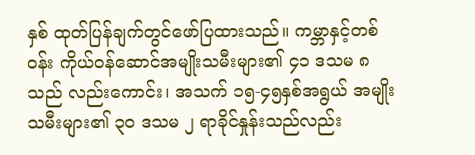နှစ် ထုတ်ပြန်ချက်တွင်ဖော်ပြထားသည်။ ကမ္ဘာနှင့်တစ်ဝန်း ကိုယ်ဝန်ဆောင်အမျိုးသမီးများ၏ ၄၁ ဒသမ ၈ သည် လည်းကောင်း၊ အသက် ၁၅-၄၅နှစ်အရွယ် အမျိုးသမီးများ၏ ၃၀ ဒသမ ၂ ရာခိုင်နှုန်းသည်လည်း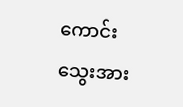ကောင်း သွေးအား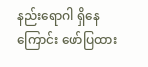နည်းရောဂါ ရှိနေကြောင်း ဖော်ပြထား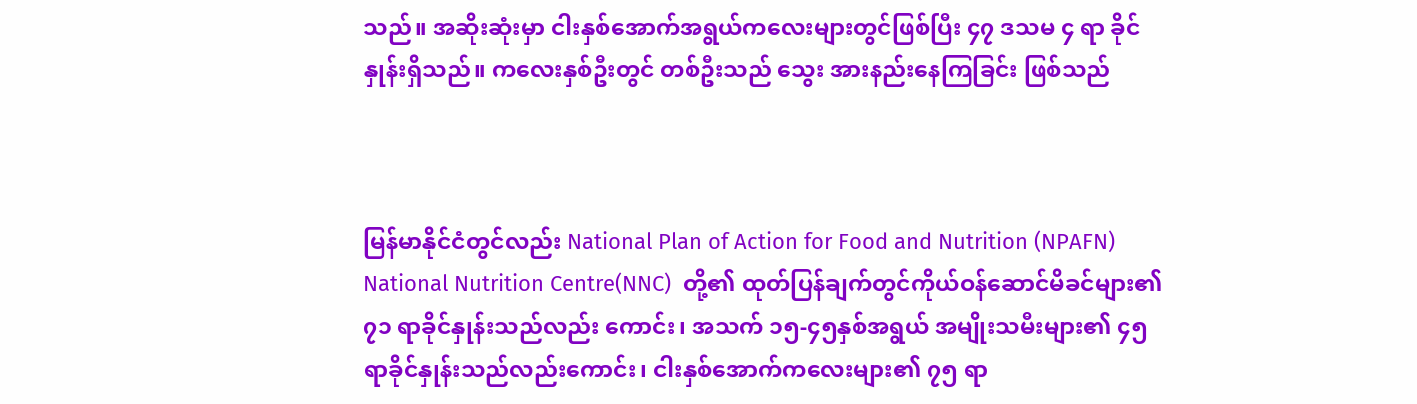သည်။ အဆိုးဆုံးမှာ ငါးနှစ်အောက်အရွယ်ကလေးများတွင်ဖြစ်ပြီး ၄၇ ဒသမ ၄ ရာ ခိုင်နှုန်းရှိသည်။ ကလေးနှစ်ဦးတွင် တစ်ဦးသည် သွေး အားနည်းနေကြခြင်း ဖြစ်သည်



မြန်မာနိုင်ငံတွင်လည်း National Plan of Action for Food and Nutrition (NPAFN) National Nutrition Centre(NNC)  တို့၏ ထုတ်ပြန်ချက်တွင်ကိုယ်ဝန်ဆောင်မိခင်များ၏ ၇၁ ရာခိုင်နှုန်းသည်လည်း ကောင်း၊ အသက် ၁၅-၄၅နှစ်အရွယ် အမျိုးသမီးများ၏ ၄၅ ရာခိုင်နှုန်းသည်လည်းကောင်း၊ ငါးနှစ်အောက်ကလေးများ၏ ၇၅ ရာ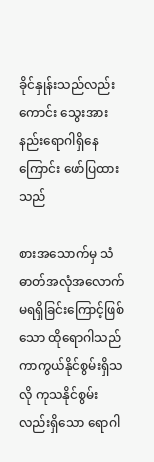ခိုင်နှုန်းသည်လည်းကောင်း သွေးအားနည်းရောဂါရှိနေကြောင်း ဖော်ပြထားသည်

စားအသောက်မှ သံဓာတ်အလုံအလောက်မရရှိခြင်းကြောင့်ဖြစ်သော ထိုရောဂါသည် ကာကွယ်နိုင်စွမ်းရှိသလို ကုသနိုင်စွမ်းလည်းရှိသော ရောဂါ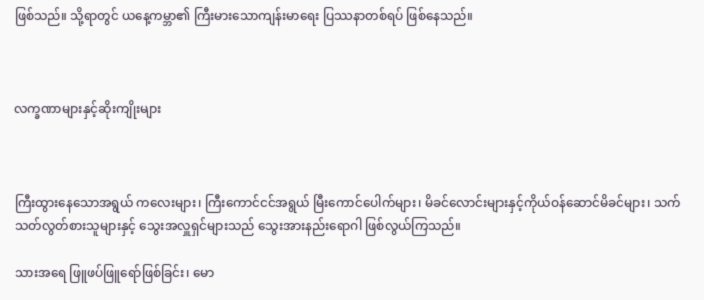ဖြစ်သည်။ သို့ရာတွင် ယနေ့ကမ္ဘာ၏ ကြီးမားသောကျန်းမာရေး ပြဿနာတစ်ရပ် ဖြစ်နေသည်။



လက္ခဏာများနှင့်ဆိုးကျိုးများ



ကြီးထွားနေသောအရွယ် ကလေးများ၊ ကြီးကောင်ငင်အရွယ် မြီးကောင်ပေါက်များ၊ မိခင်လောင်းများနှင့်ကိုယ်ဝန်ဆောင်မိခင်များ၊ သက်သတ်လွတ်စားသူများနှင့် သွေးအလှူရှင်များသည် သွေးအားနည်းရောဂါ ဖြစ်လွယ်ကြသည်။

သားအရေ ဖြူဖပ်ဖြူရော်ဖြစ်ခြင်း၊ မော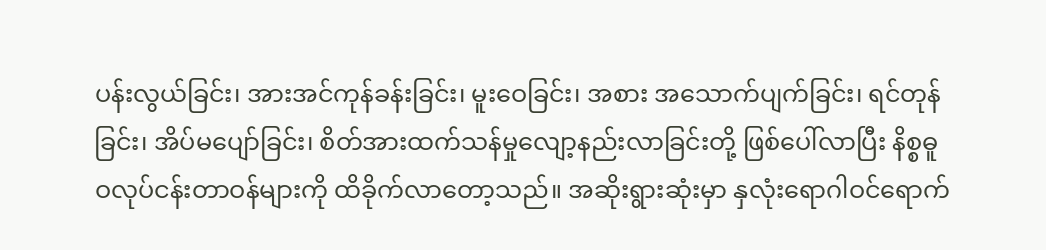ပန်းလွယ်ခြင်း၊ အားအင်ကုန်ခန်းခြင်း၊ မူးဝေခြင်း၊ အစား အသောက်ပျက်ခြင်း၊ ရင်တုန်ခြင်း၊ အိပ်မပျော်ခြင်း၊ စိတ်အားထက်သန်မှုလျော့နည်းလာခြင်းတို့ ဖြစ်ပေါ်လာပြီး နိစ္စဓူဝလုပ်ငန်းတာဝန်များကို ထိခိုက်လာတော့သည်။ အဆိုးရွားဆုံးမှာ နှလုံးရောဂါဝင်ရောက်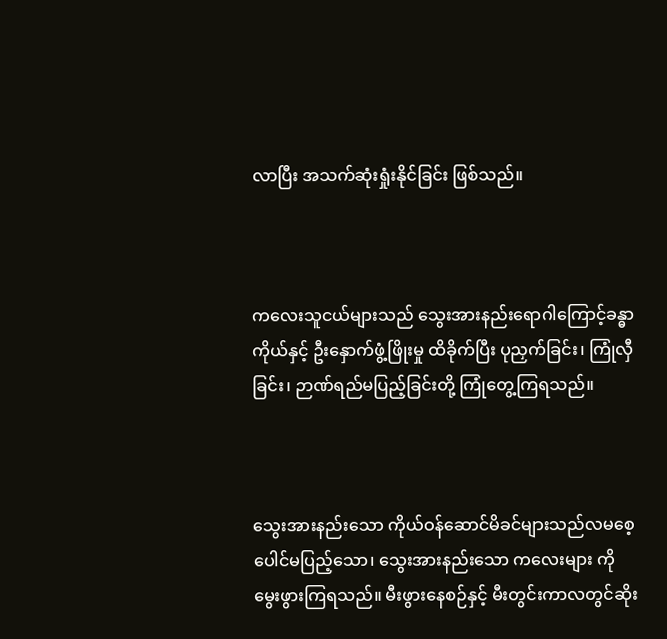လာပြီး အသက်ဆုံးရှုံးနိုင်ခြင်း ဖြစ်သည်။



ကလေးသူငယ်များသည် သွေးအားနည်းရောဂါကြောင့်ခန္ဓာကိုယ်နှင့် ဦးနှောက်ဖွံ့ဖြိုးမှု ထိခိုက်ပြီး ပုညှက်ခြင်း၊ ကြုံလှီခြင်း၊ ဉာဏ်ရည်မပြည့်ခြင်းတို့ ကြုံတွေ့ကြရသည်။



သွေးအားနည်းသော ကိုယ်ဝန်ဆောင်မိခင်များသည်လမစေ့ပေါင်မပြည့်သော၊ သွေးအားနည်းသော ကလေးများ ကို မွေးဖွားကြရသည်။ မီးဖွားနေစဉ်နှင့် မီးတွင်းကာလတွင်ဆိုး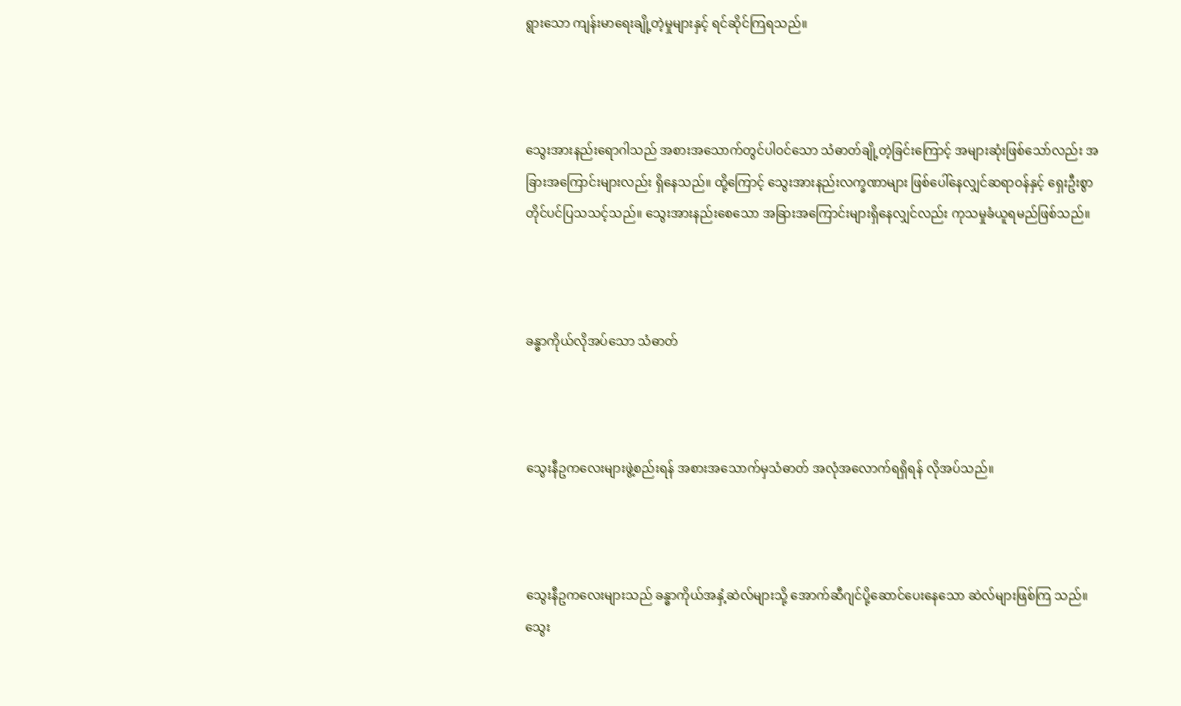ရွားသော ကျန်းမာရေးချို့တဲ့မှုများနှင့် ရင်ဆိုင်ကြရသည်။



သွေးအားနည်းရောဂါသည် အစားအသောက်တွင်ပါဝင်သော သံဓာတ်ချို့တဲ့ခြင်းကြောင့် အများဆုံးဖြစ်သော်လည်း အခြားအကြောင်းများလည်း ရှိနေသည်။ ထို့ကြောင့် သွေးအားနည်းလက္ခဏာများ ဖြစ်ပေါ်နေလျှင်ဆရာဝန်နှင့် ရှေးဦးစွာ တိုင်ပင်ပြသသင့်သည်။ သွေးအားနည်းစေသော အခြားအကြောင်းများရှိနေလျှင်လည်း ကုသမှုခံယူရမည်ဖြစ်သည်။



ခန္ဓာကိုယ်လိုအပ်သော သံဓာတ်



သွေးနီဥကလေးများဖွဲ့စည်းရန် အစားအသောက်မှသံဓာတ် အလုံအလောက်ရရှိရန် လိုအပ်သည်။



သွေးနီဥကလေးများသည် ခန္ဓာကိုယ်အနှံ့ဆဲလ်များသို့ အောက်ဆီဂျင်ပို့ဆောင်ပေးနေသော ဆဲလ်များဖြစ်ကြ သည်။ သွေး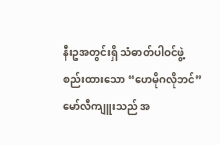နီးဥအတွင်းရှိ သံဓာတ်ပါဝင်ဖွဲ့စည်းထားသော “ဟေမိုဂလိုဘင်” မော်လီကျူးသည် အ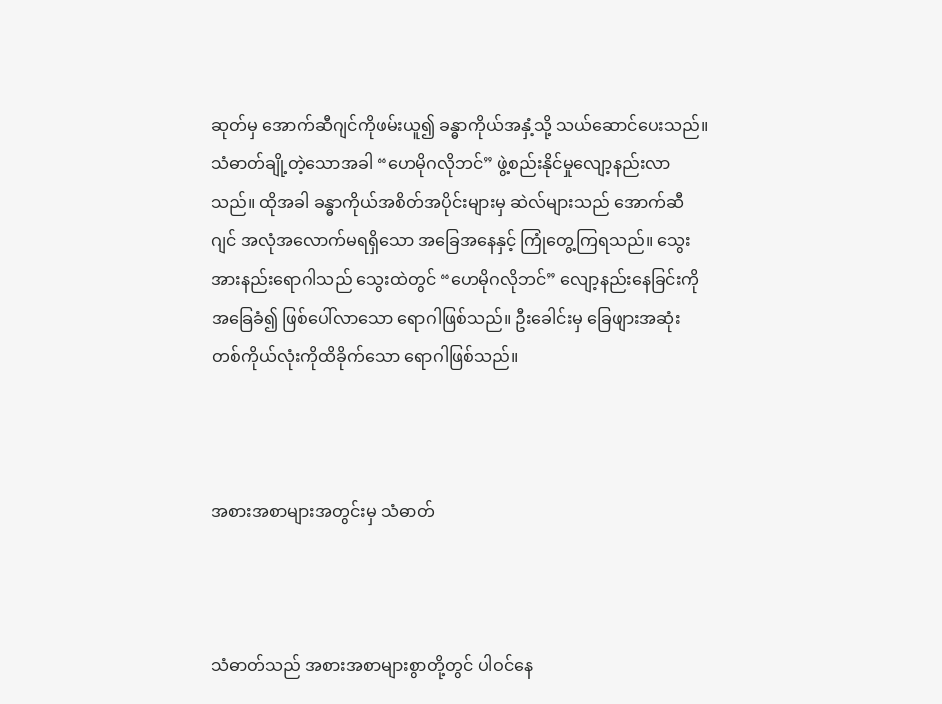ဆုတ်မှ အောက်ဆီဂျင်ကိုဖမ်းယူ၍ ခန္ဓာကိုယ်အနှံ့သို့ သယ်ဆောင်ပေးသည်။ သံဓာတ်ချို့တဲ့သောအခါ “ဟေမိုဂလိုဘင်” ဖွဲ့စည်းနိုင်မှုလျော့နည်းလာသည်။ ထိုအခါ ခန္ဓာကိုယ်အစိတ်အပိုင်းများမှ ဆဲလ်များသည် အောက်ဆီဂျင် အလုံအလောက်မရရှိသော အခြေအနေနှင့် ကြုံတွေ့ကြရသည်။ သွေးအားနည်းရောဂါသည် သွေးထဲတွင် “ဟေမိုဂလိုဘင်” လျော့နည်းနေခြင်းကိုအခြေခံ၍ ဖြစ်ပေါ်လာသော ရောဂါဖြစ်သည်။ ဦးခေါင်းမှ ခြေဖျားအဆုံး တစ်ကိုယ်လုံးကိုထိခိုက်သော ရောဂါဖြစ်သည်။



အစားအစာများအတွင်းမှ သံဓာတ်



သံဓာတ်သည် အစားအစာများစွာတို့တွင် ပါဝင်နေ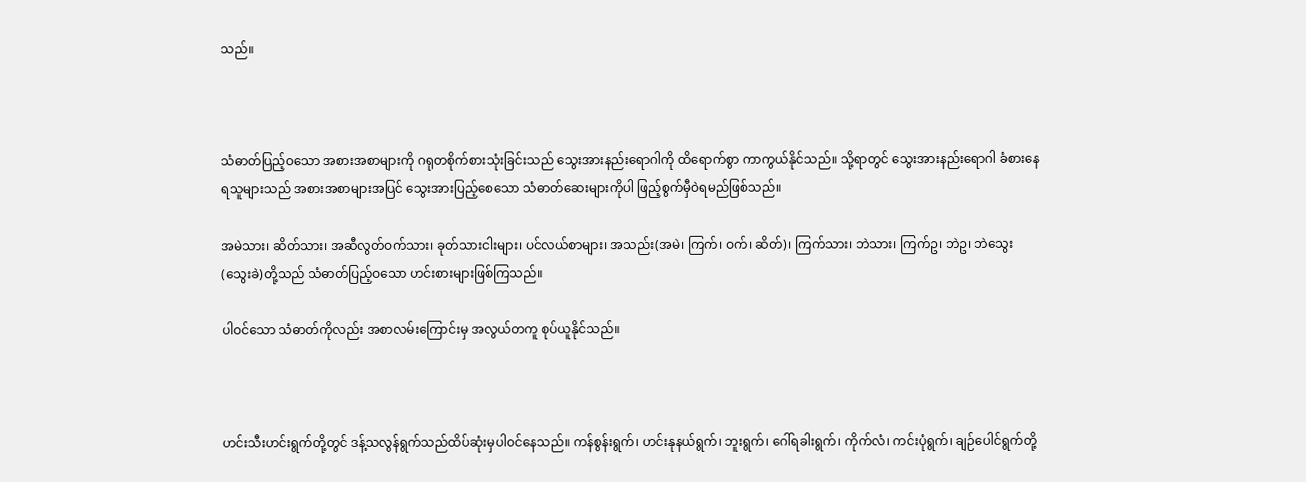သည်။



သံဓာတ်ပြည့်ဝသော အစားအစာများကို ဂရုတစိုက်စားသုံးခြင်းသည် သွေးအားနည်းရောဂါကို ထိရောက်စွာ ကာကွယ်နိုင်သည်။ သို့ရာတွင် သွေးအားနည်းရောဂါ ခံစားနေရသူများသည် အစားအစာများအပြင် သွေးအားပြည့်စေသော သံဓာတ်ဆေးများကိုပါ ဖြည့်စွက်မှီဝဲရမည်ဖြစ်သည်။

အမဲသား၊ ဆိတ်သား၊ အဆီလွတ်ဝက်သား၊ ခုတ်သားငါးများ၊ ပင်လယ်စာများ၊ အသည်း(အမဲ၊ ကြက်၊ ဝက်၊ ဆိတ်)၊ ကြက်သား၊ ဘဲသား၊ ကြက်ဥ၊ ဘဲဥ၊ ဘဲသွေး (သွေးခဲ)တို့သည် သံဓာတ်ပြည့်ဝသော ဟင်းစားများဖြစ်ကြသည်။

ပါဝင်သော သံဓာတ်ကိုလည်း အစာလမ်းကြောင်းမှ အလွယ်တကူ စုပ်ယူနိုင်သည်။



ဟင်းသီးဟင်းရွက်တို့တွင် ဒန့်သလွန်ရွက်သည်ထိပ်ဆုံးမှပါဝင်နေသည်။ ကန်စွန်းရွက်၊ ဟင်းနုနယ်ရွက်၊ ဘူးရွက်၊ ဂေါ်ရခါးရွက်၊ ကိုက်လံ၊ ကင်းပုံရွက်၊ ချဉ်ပေါင်ရွက်တို့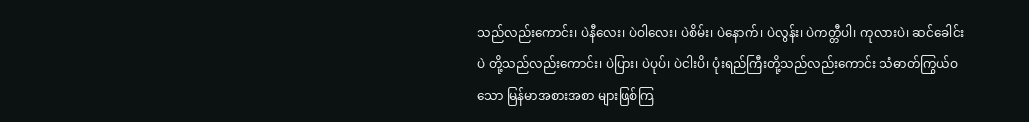သည်လည်းကောင်း၊ ပဲနီလေး၊ ပဲဝါလေး၊ ပဲစိမ်း၊ ပဲနောက်၊ ပဲလွန်း၊ ပဲကတ္တီပါ၊ ကုလားပဲ၊ ဆင်ခေါင်းပဲ တို့သည်လည်းကောင်း၊ ပဲပြား၊ ပဲပုပ်၊ ပဲငါးပိ၊ ပုံးရည်ကြီးတို့သည်လည်းကောင်း သံဓာတ်ကြွယ်ဝသော မြန်မာအစားအစာ များဖြစ်ကြ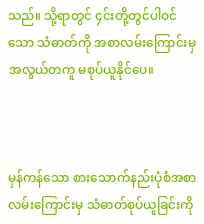သည်။ သို့ရာတွင် ၄င်းတို့တွင်ပါဝင်သော သံဓာတ်ကို အစာလမ်းကြောင်းမှ အလွယ်တကူ မစုပ်ယူနိုင်ပေ။



မှန်ကန်သော စားသောက်နည်းပုံစံအစာလမ်းကြောင်းမှ သံဓာတ်စုပ်ယူခြင်းကို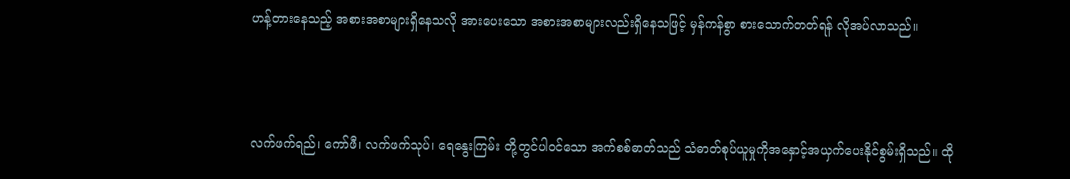ဟန့်တားနေသည့် အစားအစာများရှိနေသလို အားပေးသော အစားအစာများလည်းရှိနေသဖြင့် မှန်ကန်စွာ စားသောက်တတ်ရန် လိုအပ်လာသည်။



လက်ဖက်ရည်၊ ကော်ဖီ၊ လက်ဖက်သုပ်၊ ရေနွေးကြမ်း တို့တွင်ပါဝင်သော အက်စစ်ဓာတ်သည် သံဓာတ်စုပ်ယူမှုကိုအနှောင့်အယှက်ပေးနိုင်စွမ်းရှိသည်။ ထို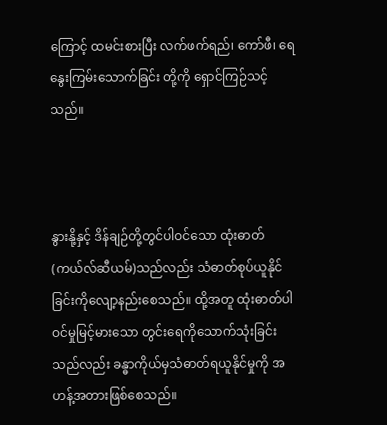ကြောင့် ထမင်းစားပြီး လက်ဖက်ရည်၊ ကော်ဖီ၊ ရေနွေးကြမ်းသောက်ခြင်း တို့ကို ရှောင်ကြဉ်သင့်သည်။



နွားနို့နှင့် ဒိန်ချဉ်တို့တွင်ပါဝင်သော ထုံးဓာတ်(ကယ်လ်ဆီယမ်)သည်လည်း သံဓာတ်စုပ်ယူနိုင်ခြင်းကိုလျော့နည်းစေသည်။ ထို့အတူ ထုံးဓာတ်ပါဝင်မှုမြင့်မားသော တွင်းရေကိုသောက်သုံးခြင်းသည်လည်း ခန္ဓာကိုယ်မှသံဓာတ်ရယူနိုင်မှုကို အဟန့်အတားဖြစ်စေသည်။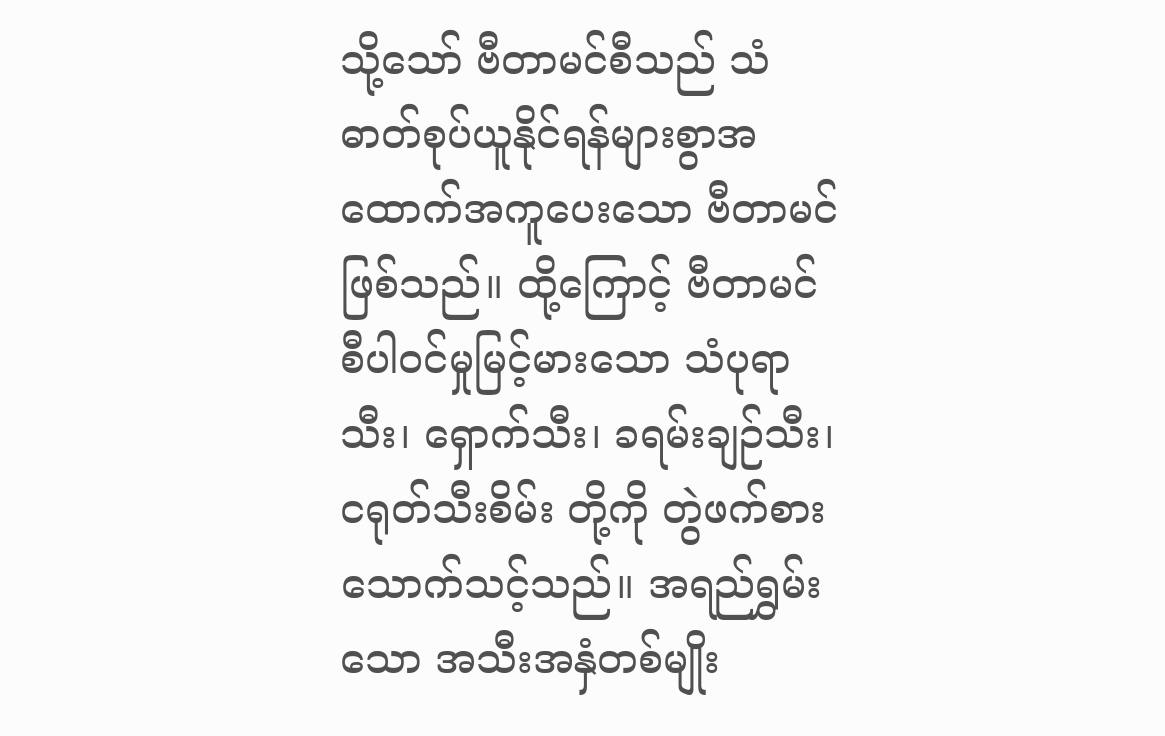သို့သော် ဗီတာမင်စီသည် သံဓာတ်စုပ်ယူနိုင်ရန်များစွာအထောက်အကူပေးသော ဗီတာမင်ဖြစ်သည်။ ထို့ကြောင့် ဗီတာမင်စီပါဝင်မှုမြင့်မားသော သံပုရာသီး၊ ရှောက်သီး၊ ခရမ်းချဉ်သီး၊ ငရုတ်သီးစိမ်း တို့ကို တွဲဖက်စားသောက်သင့်သည်။ အရည်ရွှမ်းသော အသီးအနှံတစ်မျိုး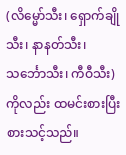(လိမ္မော်သီး၊ ရှောက်ချိုသီး၊ နာနတ်သီး၊ သင်္ဘောသီး၊ ကီဝီသီး)ကိုလည်း ထမင်းစားပြီး စားသင့်သည်။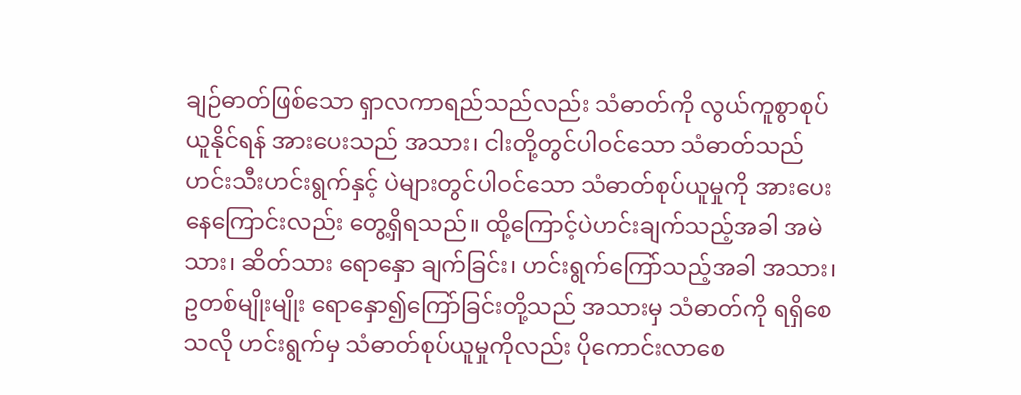ချဉ်ဓာတ်ဖြစ်သော ရှာလကာရည်သည်လည်း သံဓာတ်ကို လွယ်ကူစွာစုပ်ယူနိုင်ရန် အားပေးသည် အသား၊ ငါးတို့တွင်ပါဝင်သော သံဓာတ်သည်ဟင်းသီးဟင်းရွက်နှင့် ပဲများတွင်ပါဝင်သော သံဓာတ်စုပ်ယူမှုကို အားပေးနေကြောင်းလည်း တွေ့ရှိရသည်။ ထို့ကြောင့်ပဲဟင်းချက်သည့်အခါ အမဲသား၊ ဆိတ်သား ရောနှော ချက်ခြင်း၊ ဟင်းရွက်ကြော်သည့်အခါ အသား၊ ဥတစ်မျိုးမျိုး ရောနှော၍ကြော်ခြင်းတို့သည် အသားမှ သံဓာတ်ကို ရရှိစေသလို ဟင်းရွက်မှ သံဓာတ်စုပ်ယူမှုကိုလည်း ပိုကောင်းလာစေ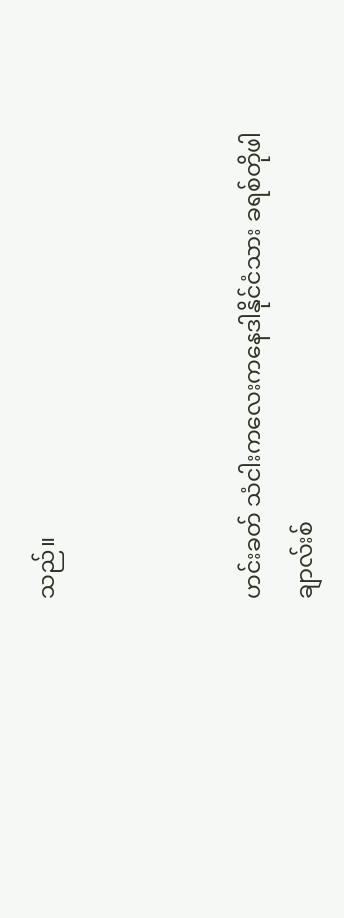သည်။



ဟင်းခတ် သံငါးကလေးကနေဒါနိုင်ငံသား ခရစ်တိုဖါချာလ်းစ်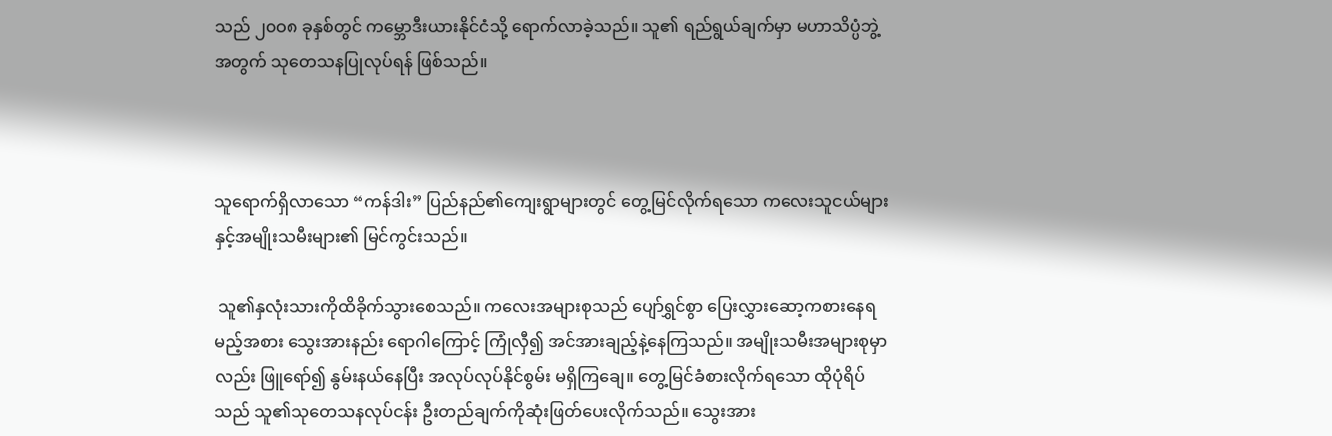သည် ၂၀ဝ၈ ခုနှစ်တွင် ကမ္ဘောဒီးယားနိုင်ငံသို့ ရောက်လာခဲ့သည်။ သူ၏ ရည်ရွယ်ချက်မှာ မဟာသိပ္ပံဘွဲ့အတွက် သုတေသနပြုလုပ်ရန် ဖြစ်သည်။



သူရောက်ရှိလာသော “ကန်ဒါး” ပြည်နည်၏ကျေးရွာများတွင် တွေ့မြင်လိုက်ရသော ကလေးသူငယ်များနှင့်အမျိုးသမီးများ၏ မြင်ကွင်းသည်။

 သူ၏နှလုံးသားကိုထိခိုက်သွားစေသည်။ ကလေးအများစုသည် ပျော်ရွှင်စွာ ပြေးလွှားဆော့ကစားနေရမည့်အစား သွေးအားနည်း ရောဂါကြောင့် ကြုံလှီ၍ အင်အားချည့်နဲ့နေကြသည်။ အမျိုးသမီးအများစုမှာလည်း ဖြူရော်၍ နွမ်းနယ်နေပြီး အလုပ်လုပ်နိုင်စွမ်း မရှိကြချေ။ တွေ့မြင်ခံစားလိုက်ရသော ထိုပုံရိပ်သည် သူ၏သုတေသနလုပ်ငန်း ဦးတည်ချက်ကိုဆုံးဖြတ်ပေးလိုက်သည်။ သွေးအား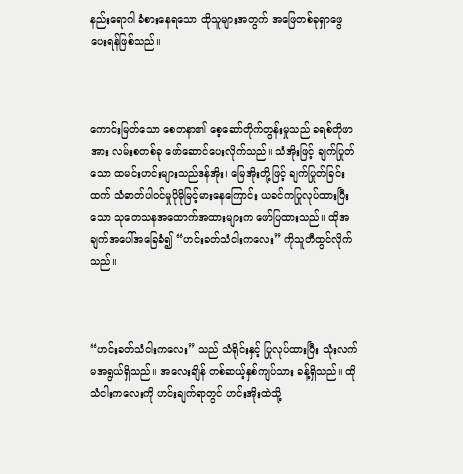နည်းရောဂါ ခံစားနေရသော ထိုသူများအတွက် အဖြေတစ်ခုရှာဖွေပေးရန်ဖြစ်သည်။



ကောင်းမြတ်သော စေတနာ၏ စေ့ဆော်တိုက်တွန်းမှုသည် ခရစ်တိုဖာအား လမ်းစတစ်ခု ဖော်ဆောင်ပေးလိုက်သည်။ သံအိုးဖြင့် ချက်ပြုတ်သော ထမင်းဟင်းများသည်ဒန်အိုး၊ မြေအိုးတို့ဖြင့် ချက်ပြုတ်ခြင်းထက် သံဓာတ်ပါဝင်မှုပိုမိုမြင့်မားနေကြောင်း ယခင်ကပြုလုပ်ထားပြီးသော သုတေသနအထောက်အထားများက ဖော်ပြထားသည်။ ထိုအချက်အပေါ်အခြေခံ၍ “ဟင်းခတ်သံငါးကလေး” ကိုသူတီထွင်လိုက်သည်။



“ဟင်းခတ်သံငါးကလေး” သည် သံရိုင်းနှင့် ပြုလုပ်ထားပြီး သုံးလက်မအရွယ်ရှိသည်။ အလေးချိန် တစ်ဆယ့်နှစ်ကျပ်သား ခန့်ရှိသည်။ ထိုသံငါးကလေးကို ဟင်းချက်ရာတွင် ဟင်းအိုးထဲသို့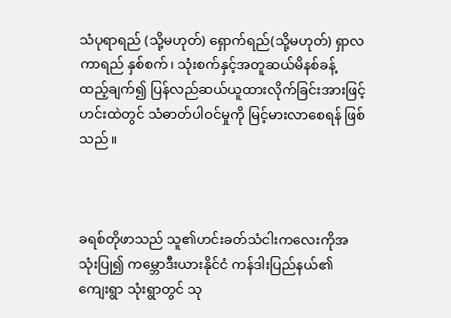သံပုရာရည် (သို့မဟုတ်) ရှောက်ရည်(သို့မဟုတ်) ရှာလကာရည် နှစ်စက်၊ သုံးစက်နှင့်အတူဆယ်မိနစ်ခန့် ထည့်ချက်၍ ပြန်လည်ဆယ်ယူထားလိုက်ခြင်းအားဖြင့် ဟင်းထဲတွင် သံဓာတ်ပါဝင်မှုကို မြင့်မားလာစေရန် ဖြစ်သည်။



ခရစ်တိုဖာသည် သူ၏ဟင်းခတ်သံငါးကလေးကိုအသုံးပြု၍ ကမ္ဘောဒီးယားနိုင်ငံ ကန်ဒါးပြည်နယ်၏ ကျေးရွာ သုံးရွာတွင် သု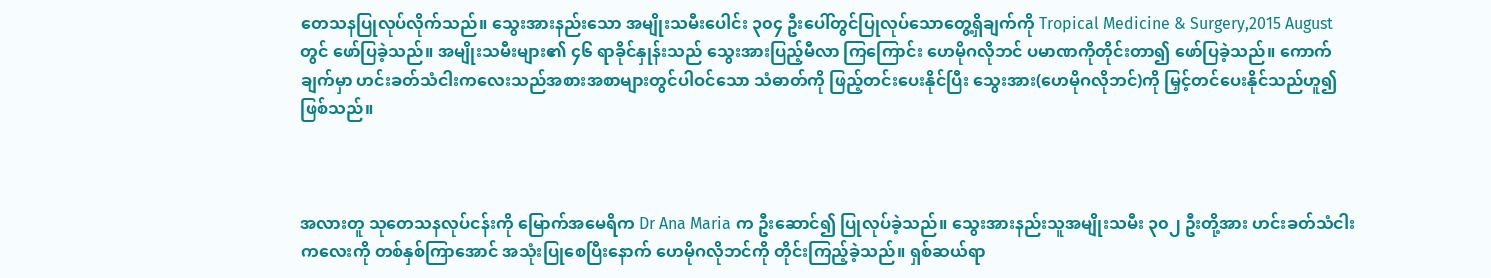တေသနပြုလုပ်လိုက်သည်။ သွေးအားနည်းသော အမျိုးသမီးပေါင်း ၃၀၄ ဦးပေါ်တွင်ပြုလုပ်သောတွေ့ရှိချက်ကို Tropical Medicine & Surgery,2015 August တွင် ဖော်ပြခဲ့သည်။ အမျိုးသမီးများ၏ ၄၆ ရာခိုင်နှုန်းသည် သွေးအားပြည့်မီလာ ကြကြောင်း ဟေမိုဂလိုဘင် ပမာဏကိုတိုင်းတာ၍ ဖော်ပြခဲ့သည်။ ကောက်ချက်မှာ ဟင်းခတ်သံငါးကလေးသည်အစားအစာများတွင်ပါဝင်သော သံဓာတ်ကို ဖြည့်တင်းပေးနိုင်ပြီး သွေးအား(ဟေမိုဂလိုဘင်)ကို မြှင့်တင်ပေးနိုင်သည်ဟူ၍ ဖြစ်သည်။



အလားတူ သုတေသနလုပ်ငန်းကို မြောက်အမေရိက Dr Ana Maria က ဦးဆောင်၍ ပြုလုပ်ခဲ့သည်။ သွေးအားနည်းသူအမျိုးသမီး ၃၀၂ ဦးတို့အား ဟင်းခတ်သံငါးကလေးကို တစ်နှစ်ကြာအောင် အသုံးပြုစေပြီးနောက် ဟေမိုဂလိုဘင်ကို တိုင်းကြည့်ခဲ့သည်။ ရှစ်ဆယ်ရာ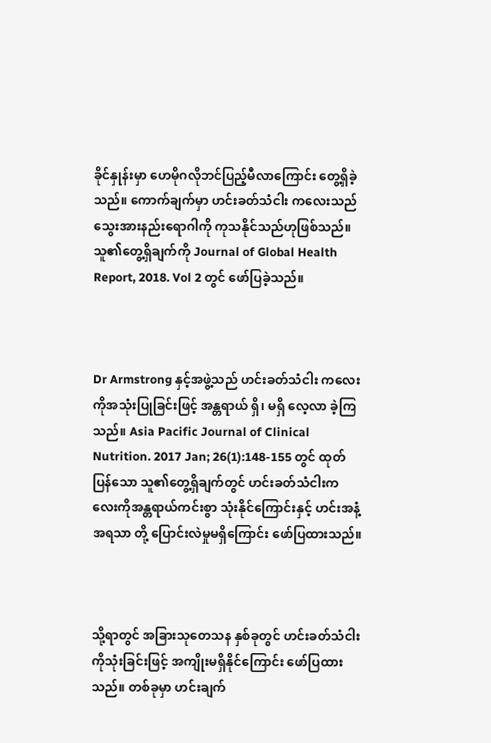ခိုင်နှုန်းမှာ ဟေမိုဂလိုဘင်ပြည့်မီလာကြောင်း တွေ့ရှိခဲ့သည်။ ကောက်ချက်မှာ ဟင်းခတ်သံငါး ကလေးသည် သွေးအားနည်းရောဂါကို ကုသနိုင်သည်ဟုဖြစ်သည်။ သူ၏တွေ့ရှိချက်ကို Journal of Global Health Report, 2018. Vol 2 တွင် ဖော်ပြခဲ့သည်။



Dr Armstrong နှင့်အဖွဲ့သည် ဟင်းခတ်သံငါး ကလေးကိုအသုံးပြုခြင်းဖြင့် အန္တရာယ် ရှိ၊ မရှိ လေ့လာ ခဲ့ကြသည်။ Asia Pacific Journal of Clinical Nutrition. 2017 Jan; 26(1):148-155 တွင် ထုတ်ပြန်သော သူ၏တွေ့ရှိချက်တွင် ဟင်းခတ်သံငါးကလေးကိုအန္တရာယ်ကင်းစွာ သုံးနိုင်ကြောင်းနှင့် ဟင်းအနံ့အရသာ တို့ ပြောင်းလဲမှုမရှိကြောင်း ဖော်ပြထားသည်။



သို့ရာတွင် အခြားသုတေသန နှစ်ခုတွင် ဟင်းခတ်သံငါးကိုသုံးခြင်းဖြင့် အကျိုးမရှိနိုင်ကြောင်း ဖော်ပြထားသည်။ တစ်ခုမှာ ဟင်းချက်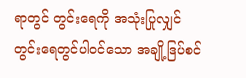ရာတွင် တွင်းရေကို အသုံးပြုလျှင် တွင်းရေတွင်ပါဝင်သော အချို့ဒြပ်စင်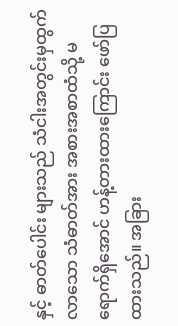နှင့် ဓာတ်ပေါင်း များသည် သံငါးအတွင်းမှထွက်လာသော သံဓာတ်အား အစားအစာထံသို့ မရောက်ရှိအောင် ဟန့်တားထားကြောင်း ဖော်ပြထားသည်။ အခြား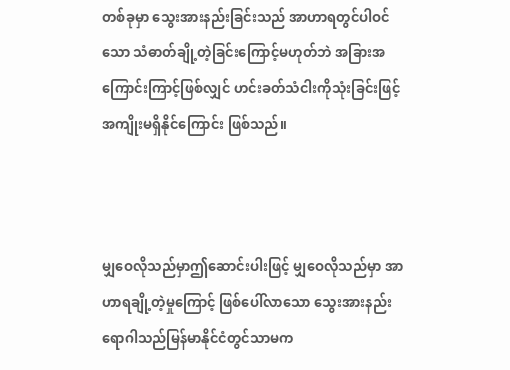တစ်ခုမှာ သွေးအားနည်းခြင်းသည် အာဟာရတွင်ပါဝင်သော သံဓာတ်ချို့တဲ့ခြင်းကြောင့်မဟုတ်ဘဲ အခြားအကြောင်းကြာင့်ဖြစ်လျှင် ဟင်းခတ်သံငါးကိုသုံးခြင်းဖြင့် အကျိုးမရှိနိုင်ကြောင်း ဖြစ်သည်။



မျှဝေလိုသည်မှာဤဆောင်းပါးဖြင့် မျှဝေလိုသည်မှာ အာဟာရချို့တဲ့မှုကြောင့် ဖြစ်ပေါ်လာသော သွေးအားနည်းရောဂါသည်မြန်မာနိုင်ငံတွင်သာမက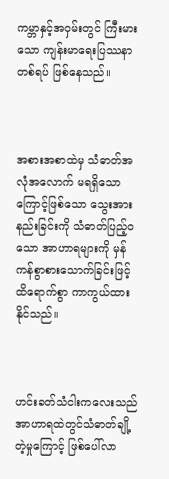ကမ္ဘာနှင့်အဝှမ်းတွင် ကြီးမားသော ကျန်းမာရေးပြဿနာတစ်ရပ် ဖြစ်နေသည်။



အစားအစာထဲမှ သံဓာတ်အလုံအလောက် မရရှိသောကြောင့်ဖြစ်သော သွေးအားနည်းခြင်းကို သံဓာတ်ပြည့်ဝသော အာဟာရများကို မှန်ကန်စွာစားသောက်ခြင်းဖြင့် ထိရောက်စွာ ကာကွယ်ထားနိုင်သည်။



ဟင်းခတ်သံငါးကလေးသည် အာဟာရထဲတွင်သံဓာတ်ချို့တဲ့မှုကြောင့် ဖြစ်ပေါ်လာ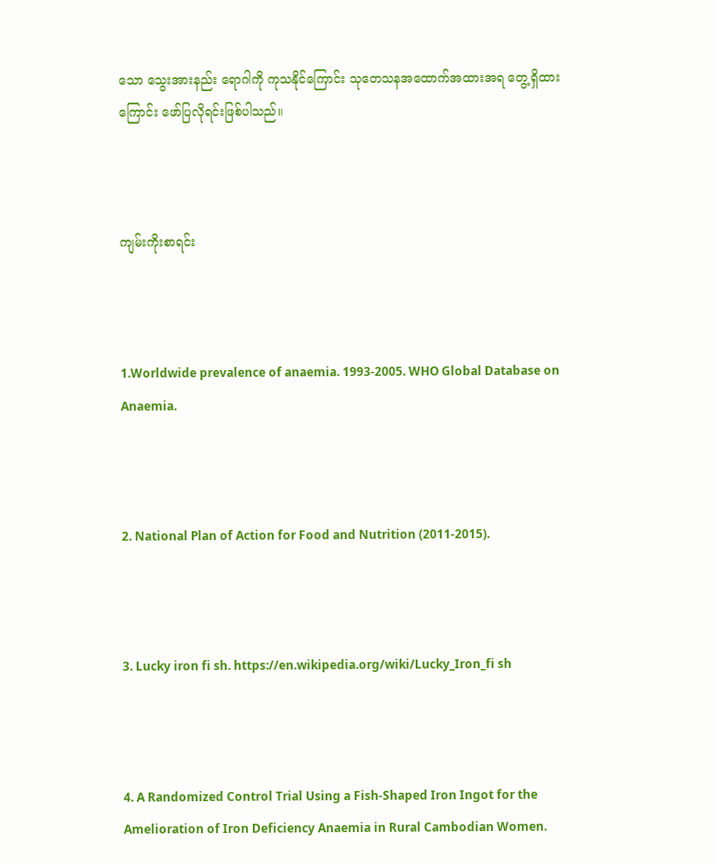သော သွေးအားနည်း ရောဂါကို ကုသနိုင်ကြောင်း သုတေသနအထောက်အထားအရ တွေ့ရှိထားကြောင်း ဖော်ပြလိုရင်းဖြစ်ပါသည်။



ကျမ်းကိုးစာရင်း



1.Worldwide prevalence of anaemia. 1993-2005. WHO Global Database on Anaemia.



2. National Plan of Action for Food and Nutrition (2011-2015).



3. Lucky iron fi sh. https://en.wikipedia.org/wiki/Lucky_Iron_fi sh



4. A Randomized Control Trial Using a Fish-Shaped Iron Ingot for the Amelioration of Iron Deficiency Anaemia in Rural Cambodian Women.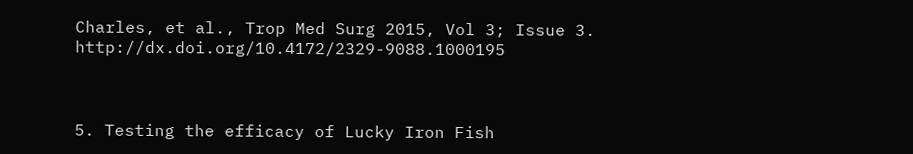Charles, et al., Trop Med Surg 2015, Vol 3; Issue 3. http://dx.doi.org/10.4172/2329-9088.1000195



5. Testing the efficacy of Lucky Iron Fish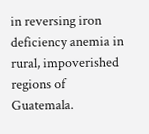in reversing iron deficiency anemia in rural, impoverished regions of Guatemala.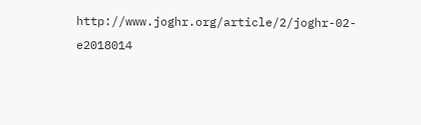http://www.joghr.org/article/2/joghr-02-e2018014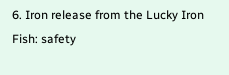6. Iron release from the Lucky Iron Fish: safety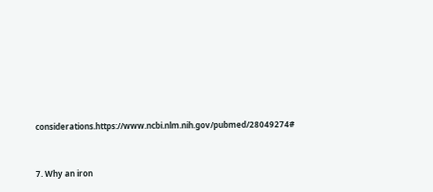considerations.https://www.ncbi.nlm.nih.gov/pubmed/28049274#



7. Why an iron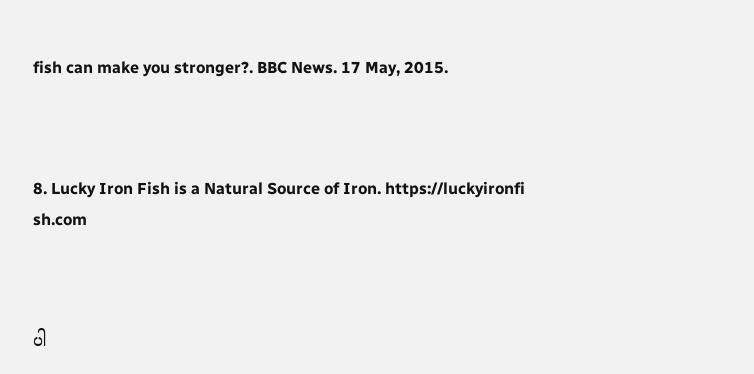fish can make you stronger?. BBC News. 17 May, 2015.



8. Lucky Iron Fish is a Natural Source of Iron. https://luckyironfi sh.com



ပါ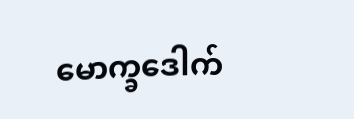မောက္ခဒေါက်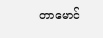တာမောင်